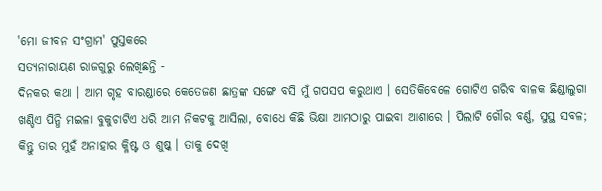'ମୋ ଜୀବନ ସଂଗ୍ରାମ' ପୁସ୍ତକରେ
ସତ୍ୟନାରାୟଣ ରାଜଗୁରୁ ଲେଖିଛନ୍ତି -
ଦିନକର କଥା । ଆମ ଗୃହ ବାରଣ୍ଡାରେ କେତେଜଣ ଛାତ୍ରଙ୍କ ସଙ୍ଗେ ବସି ମୁଁ ଗପସପ କରୁଥାଏ । ସେତିକିବେଳେ ଗୋଟିଏ ଗରିବ ବାଳକ ଛିଣ୍ଡାଲୁଗା ଖଣ୍ଡିଏ ପିନ୍ଧି ମଇଳା ବୁକୁଚାଟିଏ ଧରି ଆମ ନିକଟକୁ ଆସିଲା, ବୋଧେ କିଛି ଭିକ୍ଷା ଆମଠାରୁ ପାଇବା ଆଶାରେ । ପିଲାଟି ଗୌର ବର୍ଣ୍ଣ, ସୁସ୍ଥ ସବଳ; କିନ୍ତୁ ତାର ମୁହଁ ଅନାହାର କ୍ଳିଷ୍ଟ ଓ ଶୁଷ୍କ । ତାକୁ ଦେଖି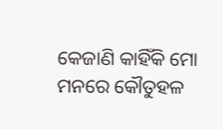କେଜାଣି କାହିଁକି ମୋ ମନରେ କୌତୁହଳ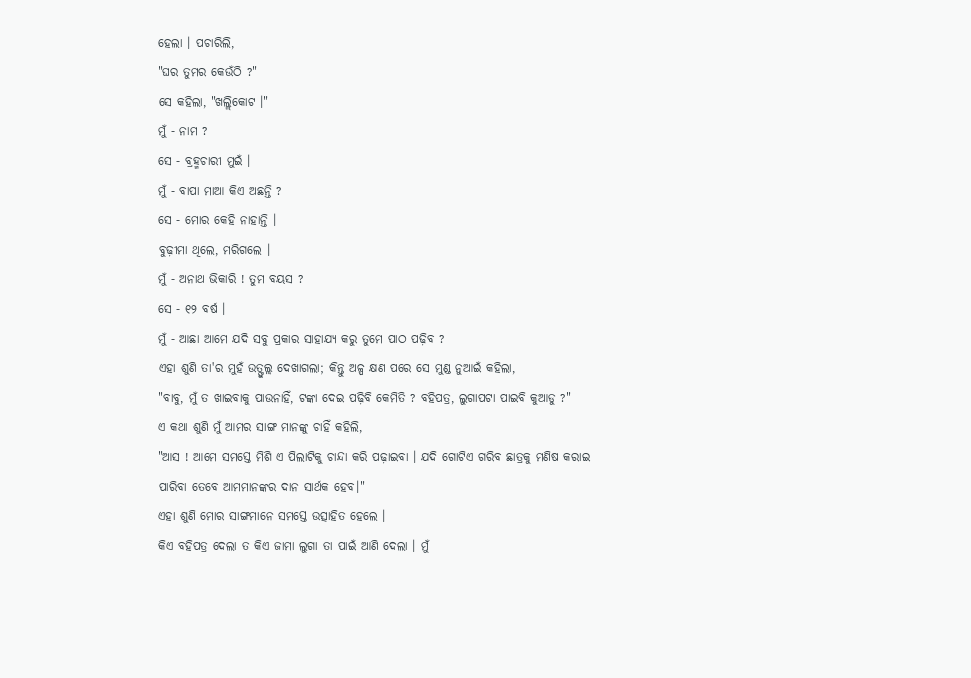ହେଲା । ପଚାରିଲି,
"ଘର ତୁମର କେଉଁଠି ?"
ସେ କହିଲା, "ଖଲ୍ଲିକୋଟ ।"
ମୁଁ - ନାମ ?
ସେ - ବ୍ରହ୍ମଚାରୀ ମୁଇଁ ।
ମୁଁ - ବାପା ମାଆ କିଏ ଅଛନ୍ତି ?
ସେ - ମୋର କେହି ନାହାନ୍ତି ।
ବୁଢ଼ୀମା ଥିଲେ, ମରିଗଲେ ।
ମୁଁ - ଅନାଥ ଭିକାରି ! ତୁମ ବୟସ ?
ସେ - ୧୨ ବର୍ଷ ।
ମୁଁ - ଆଛା ଆମେ ଯଦି ସବୁ ପ୍ରକାର ସାହାଯ୍ୟ କରୁ ତୁମେ ପାଠ ପଢ଼ିବ ?
ଏହା ଶୁଣି ତା'ର ମୁହଁ ଉତ୍ଫୁଲ୍ଲ ଦେଖାଗଲା; କିନ୍ତୁ ଅଳ୍ପ କ୍ଷଣ ପରେ ସେ ମୁଣ୍ଡ ନୁଆଇଁ କହିଲା,
"ବାବୁ, ମୁଁ ତ ଖାଇବାକୁ ପାଉନାହିଁ, ଟଙ୍କା ଦେଇ ପଢ଼ିବି କେମିତି ? ବହିପତ୍ର, ଲୁଗାପଟା ପାଇବି କୁଆଡୁ ?"
ଏ କଥା ଶୁଣି ମୁଁ ଆମର ସାଙ୍ଗ ମାନଙ୍କୁ ଚାହିଁ କହିଲି,
"ଆସ ! ଆମେ ସମସ୍ତେ ମିଶି ଏ ପିଲାଟିକୁ ଚାନ୍ଦା କରି ପଢ଼ାଇବା । ଯଦି ଗୋଟିଏ ଗରିବ ଛାତ୍ରକୁ ମଣିଷ କରାଇ ପାରିବା ତେବେ ଆମମାନଙ୍କର ଦାନ ସାର୍ଥକ ହେବ।"
ଏହା ଶୁଣି ମୋର ସାଙ୍ଗମାନେ ସମସ୍ତେ ଉତ୍ସାହିତ ହେଲେ ।
କିଏ ବହିପତ୍ର ଦେଲା ତ କିଏ ଜାମା ଲୁଗା ତା ପାଇଁ ଆଣି ଦେଲା । ମୁଁ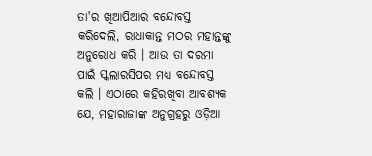ତା'ର ଖିଆପିଆର ବନ୍ଦୋବସ୍ତ କରିଦେଲି, ରାଧାକାନ୍ତ ମଠର ମହାନ୍ତଙ୍କୁ ଅନୁରୋଧ କରି । ଆଉ ତା ଦରମା ପାଇଁ ସ୍କଲାରସିପର ମଧ୍ୟ ବନ୍ଦୋବସ୍ତ କଲି । ଏଠାରେ କହିରଖିବା ଆବଶ୍ୟକ ଯେ, ମହାରାଜାଙ୍କ ଅନୁଗ୍ରହରୁ ଓଡ଼ିଆ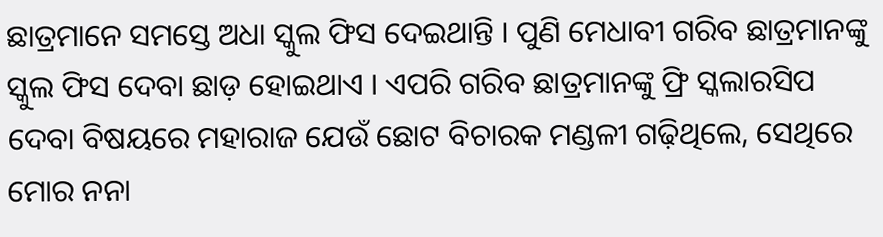ଛାତ୍ରମାନେ ସମସ୍ତେ ଅଧା ସ୍କୁଲ ଫିସ ଦେଇଥାନ୍ତି । ପୁଣି ମେଧାବୀ ଗରିବ ଛାତ୍ରମାନଙ୍କୁ ସ୍କୁଲ ଫିସ ଦେବା ଛାଡ଼ ହୋଇଥାଏ । ଏପରି ଗରିବ ଛାତ୍ରମାନଙ୍କୁ ଫ୍ରି ସ୍କଲାରସିପ ଦେବା ବିଷୟରେ ମହାରାଜ ଯେଉଁ ଛୋଟ ବିଚାରକ ମଣ୍ଡଳୀ ଗଢ଼ିଥିଲେ, ସେଥିରେ ମୋର ନନା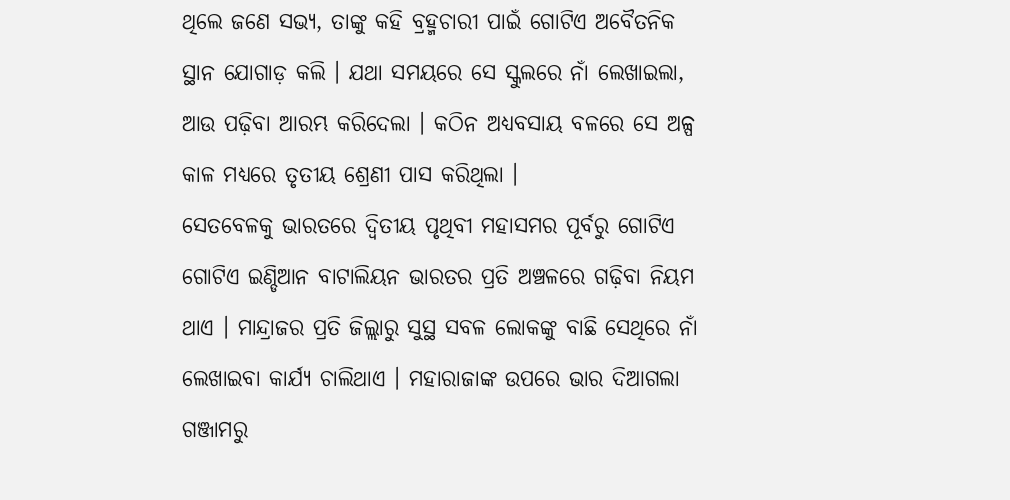ଥିଲେ ଜଣେ ସଭ୍ୟ, ତାଙ୍କୁ କହି ବ୍ରହ୍ମଚାରୀ ପାଇଁ ଗୋଟିଏ ଅବୈତନିକ ସ୍ଥାନ ଯୋଗାଡ଼ କଲି । ଯଥା ସମୟରେ ସେ ସ୍କୁଲରେ ନାଁ ଲେଖାଇଲା, ଆଉ ପଢ଼ିବା ଆରମ୍ଭ କରିଦେଲା । କଠିନ ଅଧ୍ୟବସାୟ ବଳରେ ସେ ଅଳ୍ପ କାଳ ମଧ୍ୟରେ ତୃତୀୟ ଶ୍ରେଣୀ ପାସ କରିଥିଲା ।
ସେତବେଳକୁ ଭାରତରେ ଦ୍ଵିତୀୟ ପୃଥିବୀ ମହାସମର ପୂର୍ବରୁ ଗୋଟିଏ ଗୋଟିଏ ଇଣ୍ଡିଆନ ବାଟାଲିୟନ ଭାରତର ପ୍ରତି ଅଞ୍ଚଳରେ ଗଢ଼ିବା ନିୟମ ଥାଏ । ମାନ୍ଦ୍ରାଜର ପ୍ରତି ଜିଲ୍ଲାରୁ ସୁସ୍ଥ ସବଳ ଲୋକଙ୍କୁ ବାଛି ସେଥିରେ ନାଁ ଲେଖାଇବା କାର୍ଯ୍ୟ ଚାଲିଥାଏ । ମହାରାଜାଙ୍କ ଉପରେ ଭାର ଦିଆଗଲା ଗଞ୍ଜାମରୁ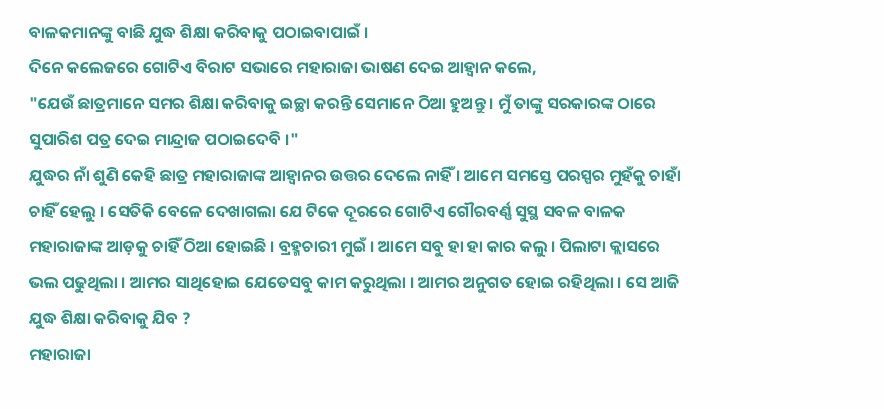ବାଳକମାନଙ୍କୁ ବାଛି ଯୁଦ୍ଧ ଶିକ୍ଷା କରିବାକୁ ପଠାଇବାପାଇଁ ।
ଦିନେ କଲେଜରେ ଗୋଟିଏ ବିରାଟ ସଭାରେ ମହାରାଜା ଭାଷଣ ଦେଇ ଆହ୍ୱାନ କଲେ,
"ଯେଉଁ ଛାତ୍ରମାନେ ସମର ଶିକ୍ଷା କରିବାକୁ ଇଚ୍ଛା କରନ୍ତି ସେମାନେ ଠିଆ ହୁଅନ୍ତୁ । ମୁଁ ତାଙ୍କୁ ସରକାରଙ୍କ ଠାରେ ସୁପାରିଶ ପତ୍ର ଦେଇ ମାନ୍ଦ୍ରାଜ ପଠାଇଦେବି ।"
ଯୁଦ୍ଧର ନାଁ ଶୁଣି କେହି ଛାତ୍ର ମହାରାଜାଙ୍କ ଆହ୍ୱାନର ଉତ୍ତର ଦେଲେ ନାହିଁ । ଆମେ ସମସ୍ତେ ପରସ୍ପର ମୁହଁକୁ ଚାହାଁ ଚାହିଁ ହେଲୁ । ସେତିକି ବେଳେ ଦେଖାଗଲା ଯେ ଟିକେ ଦୂରରେ ଗୋଟିଏ ଗୌରବର୍ଣ୍ଣ ସୁସ୍ଥ ସବଳ ବାଳକ ମହାରାଜାଙ୍କ ଆଡ଼କୁ ଚାହିଁ ଠିଆ ହୋଇଛି । ବ୍ରହ୍ମଚାରୀ ମୁଇଁ । ଆମେ ସବୁ ହା ହା କାର କଲୁ । ପିଲାଟା କ୍ଲାସରେ ଭଲ ପଢୁଥିଲା । ଆମର ସାଥିହୋଇ ଯେତେସବୁ କାମ କରୁଥିଲା । ଆମର ଅନୁଗତ ହୋଇ ରହିଥିଲା । ସେ ଆଜି ଯୁଦ୍ଧ ଶିକ୍ଷା କରିବାକୁ ଯିବ ?
ମହାରାଜା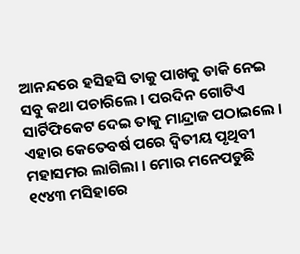ଆନନ୍ଦରେ ହସିହସି ତାକୁ ପାଖକୁ ଡାକି ନେଇ ସବୁ କଥା ପଚାରିଲେ । ପରଦିନ ଗୋଟିଏ ସାର୍ଟିଫିକେଟ ଦେଇ ତାକୁ ମାନ୍ଦ୍ରାଜ ପଠାଇଲେ ।
ଏହାର କେତେବର୍ଷ ପରେ ଦ୍ଵିତୀୟ ପୃଥିବୀ ମହାସମର ଲାଗିଲା । ମୋର ମନେପଡୁଛି ୧୯୪୩ ମସିହାରେ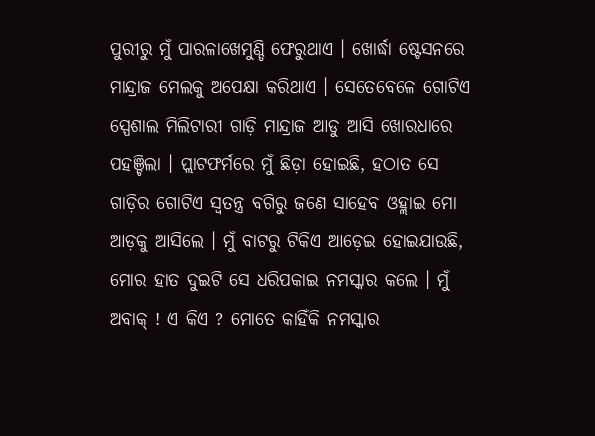ପୁରୀରୁ ମୁଁ ପାରଳାଖେମୁଣ୍ଡି ଫେରୁଥାଏ । ଖୋର୍ଦ୍ଧା ଷ୍ଟେସନରେ ମାନ୍ଦ୍ରାଜ ମେଲକୁ ଅପେକ୍ଷା କରିଥାଏ । ସେତେବେଳେ ଗୋଟିଏ ସ୍ପେଶାଲ ମିଲିଟାରୀ ଗାଡ଼ି ମାନ୍ଦ୍ରାଜ ଆଡୁ ଆସି ଖୋରଧାରେ ପହଞ୍ଚିଲା । ପ୍ଲାଟଫର୍ମରେ ମୁଁ ଛିଡ଼ା ହୋଇଛି, ହଠାତ ସେ ଗାଡ଼ିର ଗୋଟିଏ ସ୍ୱତନ୍ତ୍ର ବଗିରୁ ଜଣେ ସାହେବ ଓହ୍ଲାଇ ମୋ ଆଡ଼କୁ ଆସିଲେ । ମୁଁ ବାଟରୁ ଟିକିଏ ଆଡ଼େଇ ହୋଇଯାଉଛି, ମୋର ହାତ ଦୁଇଟି ସେ ଧରିପକାଇ ନମସ୍କାର କଲେ । ମୁଁ ଅବାକ୍ ! ଏ କିଏ ? ମୋତେ କାହିଁକି ନମସ୍କାର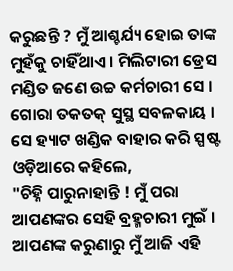କରୁଛନ୍ତି ? ମୁଁ ଆଶ୍ଚର୍ଯ୍ୟ ହୋଇ ତାଙ୍କ ମୁହଁକୁ ଚାହିଁଥାଏ । ମିଲିଟାରୀ ଡ୍ରେସ ମଣ୍ଡିତ ଜଣେ ଉଚ୍ଚ କର୍ମଚାରୀ ସେ । ଗୋରା ତକତକ୍ ସୁସ୍ଥ ସବଳକାୟ । ସେ ହ୍ୟାଟ ଖଣ୍ଡିକ ବାହାର କରି ସ୍ପଷ୍ଟ ଓଡ଼ିଆରେ କହିଲେ,
"ଚିହ୍ନି ପାରୁନାହାନ୍ତି ! ମୁଁ ପରା ଆପଣଙ୍କର ସେହି ବ୍ରହ୍ମଚାରୀ ମୁଇଁ । ଆପଣଙ୍କ କରୁଣାରୁ ମୁଁ ଆଜି ଏହି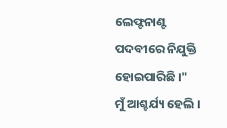ଲେଫ୍ଟନାଣ୍ଟ ପଦବୀରେ ନିଯୁକ୍ତି ହୋଇପାରିଛି ।"
ମୁଁ ଆଶ୍ଚର୍ଯ୍ୟ ହେଲି ।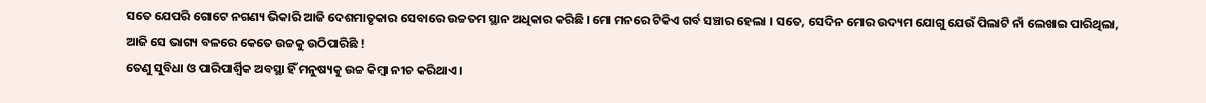ସତେ ଯେପରି ଗୋଟେ ନଗଣ୍ୟ ଭିକାରି ଆଜି ଦେଶମାତୃକାର ସେବାରେ ଉଚ୍ଚତମ ସ୍ଥାନ ଅଧିକାର କରିଛି । ମୋ ମନରେ ଟିକିଏ ଗର୍ବ ସଞ୍ଚାର ହେଲା । ସତେ, ସେଦିନ ମୋର ଉଦ୍ୟମ ଯୋଗୁ ଯେଉଁ ପିଲାଟି ନାଁ ଲେଖାଇ ପାରିଥିଲା, ଆଜି ସେ ଭାଗ୍ୟ ବଳରେ କେତେ ଉଚ୍ଚକୁ ଉଠିପାରିଛି !
ତେଣୁ ସୁବିଧା ଓ ପାରିପାର୍ଶ୍ବିକ ଅବସ୍ଥା ହିଁ ମନୁଷ୍ୟକୁ ଉଚ୍ଚ କିମ୍ବା ନୀଚ କରିଥାଏ ।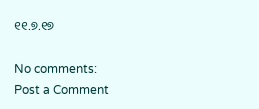୧୧.୭.୧୭

No comments:
Post a Comment